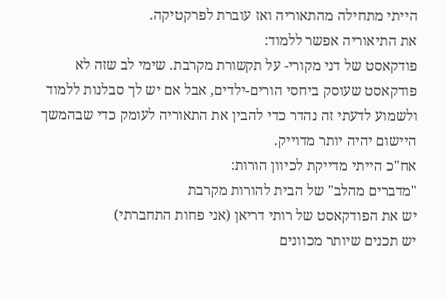הייתי מתחילה מהתאוריה ואז עוברת לפרקטיקה.
את התיאוריה אפשר ללמוד:
פודקאסט של דני מקורי- על תקשורת מקרבת. שימי לב שזה לא פודקאסט שעוסק ביחסי הורים-ילדים, אבל אם יש לך סבלנות ללמוד ולשמוע לדעתי זה נהדר כדי להבין את התאוריה לעומק כדי שבהמשך היישום יהיה יותר מדוייק.
אח"כ הייתי מדייקת לכיוון הורות:
"מדברים מהלב" של הבית להורות מקרבת
יש את הפודקאסט של רותי דריאן (אני פחות התחברתי)
יש תכנים שיותר מכוונים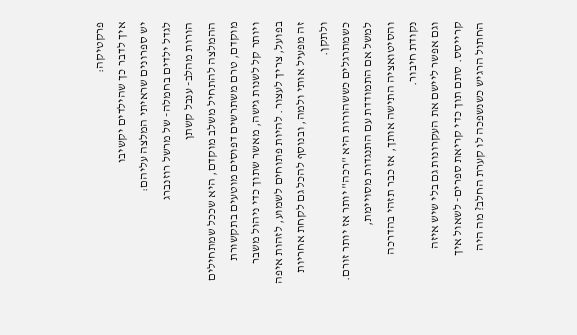פרקטיקה:
איך לדבר כך שהילדים יקשיבו
יש ספרונים שראיתי המלצה עליהם:
לגדל ילדים בחמלה- של מרשל רוזנברג
הורות מהלב- ענבל קשתן
ההמלצה להתחיל משלב מוקדם, היא שככל שמתחילים מוקדם, טרם משתרשים דפוסים מוטעים בתקשורת ויותר קל לשנות גישה, מאשר שתוך כדי ניהול משבר בפועל, צריך לעצור. להיות פתוחים לשמוע, לזהות איפה זה מפעיל אותי ולמה, ובנוסף להכל גם לקחת אחריות ולתקן.
כשמתרגלים כששהורות היא "רכה" יותר אז יותר זורם.
למשל אם התמודדת עם התנגדות מסויימת, והסיטואציה התישה אותך, אז כבר תזהי בהדרכה נקודת חיבור.
וגם אפשר ליישם את העקרונות גם בלי שיש איזה קרייסס. סתם תוך כדי קריאת ספרים- לשאול איך החתול הרגיש כשנשפכה לו קערת החלב? מה היה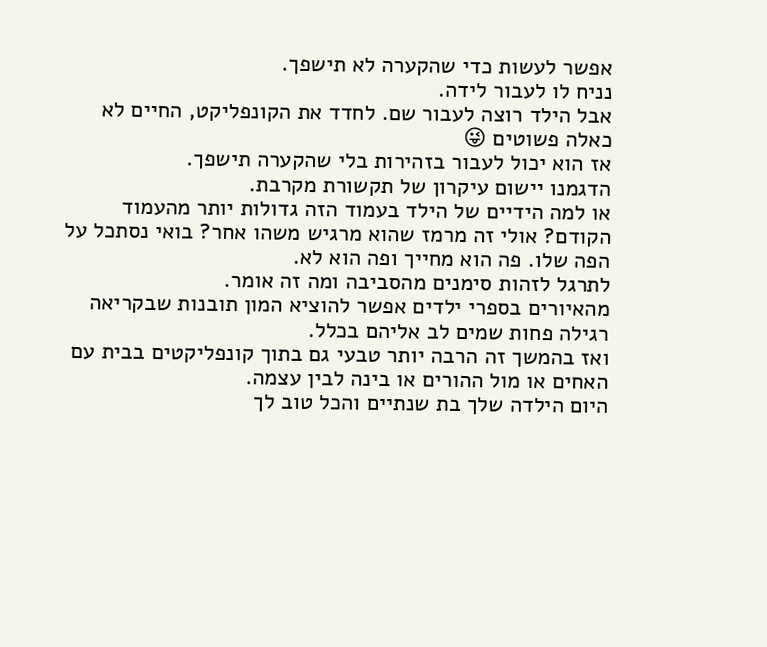אפשר לעשות כדי שהקערה לא תישפך.
נניח לו לעבור לידה.
אבל הילד רוצה לעבור שם. לחדד את הקונפליקט, החיים לא כאלה פשוטים 😜
אז הוא יכול לעבור בזהירות בלי שהקערה תישפך.
הדגמנו יישום עיקרון של תקשורת מקרבת.
או למה הידיים של הילד בעמוד הזה גדולות יותר מהעמוד הקודם? אולי זה מרמז שהוא מרגיש משהו אחר? בואי נסתכל על הפה שלו. פה הוא מחייך ופה הוא לא.
לתרגל לזהות סימנים מהסביבה ומה זה אומר.
מהאיורים בספרי ילדים אפשר להוציא המון תובנות שבקריאה רגילה פחות שמים לב אליהם בכלל.
ואז בהמשך זה הרבה יותר טבעי גם בתוך קונפליקטים בבית עם האחים או מול ההורים או בינה לבין עצמה.
היום הילדה שלך בת שנתיים והכל טוב לך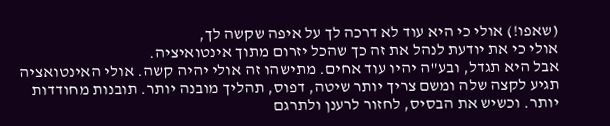(שאפו!) אולי כי היא עוד לא דרכה לך על איפה שקשה לך,
אולי כי את יודעת לנהל את זה כך שהכל יזרום מתוך אינטואיציה.
אבל היא תגדל, ובע"ה יהיו עוד אחים. מתישהו זה אולי יהיה קשה. אולי האינטואציה תגיע לקצה שלה ומשם צריך יותר שיטה, דפוס, תהליך מובנה יותר. תובנות מחודדות יותר. וכשיש את הבסיס, לחזור לרענן ולתרגם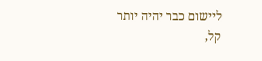ליישום כבר יהיה יותר קל,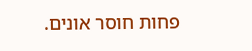פחות חוסר אונים.